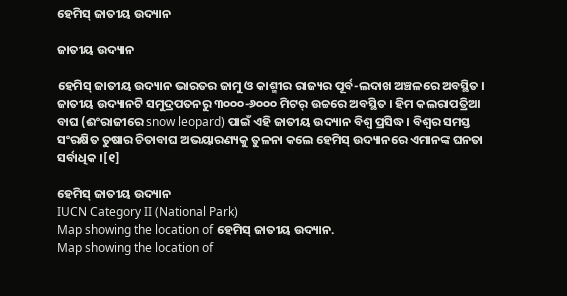ହେମିସ୍ ଜାତୀୟ ଉଦ୍ୟାନ

ଜାତୀୟ ଉଦ୍ୟାନ

ହେମିସ୍ ଜାତୀୟ ଉଦ୍ୟାନ ଭାରତର ଜାମୁ ଓ କାଶ୍ମୀର ରାଜ୍ୟର ପୂର୍ବ-ଲଦାଖ ଅଞ୍ଚଳରେ ଅବସ୍ଥିତ । ଜାତୀୟ ଉଦ୍ୟାନଟି ସମୁଦ୍ରପତନରୁ ୩୦୦୦-୬୦୦୦ ମିଟର୍ ଉଚ୍ଚରେ ଅବସ୍ଥିତ । ହିମ କଲରାପତ୍ରିଆ ବାଘ (ଈଂରାଜୀରେ snow leopard) ପାଇଁ ଏହି ଜାତୀୟ ଉଦ୍ୟାନ ବିଶ୍ୱ ପ୍ରସିଦ୍ଧ । ବିଶ୍ୱର ସମସ୍ତ ସଂରକ୍ଷିତ ତୁଷାର ଚିତାବାଘ ଅଭୟାରଣ୍ୟକୁ ତୁଳନା କଲେ ହେମିସ୍ ଉଦ୍ୟାନରେ ଏମାନଙ୍କ ଘନତା ସର୍ବାଧିକ ।[୧]

ହେମିସ୍ ଜାତୀୟ ଉଦ୍ୟାନ
IUCN Category II (National Park)
Map showing the location of ହେମିସ୍ ଜାତୀୟ ଉଦ୍ୟାନ.
Map showing the location of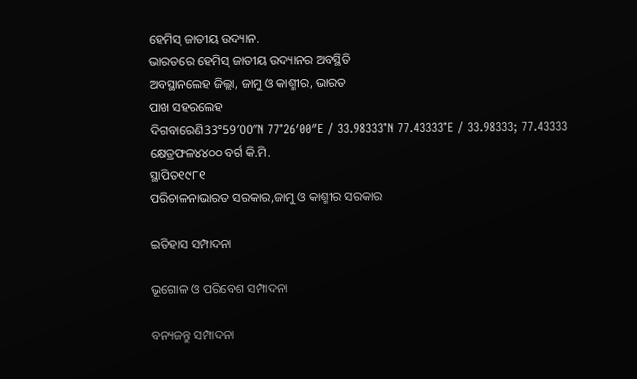ହେମିସ୍ ଜାତୀୟ ଉଦ୍ୟାନ.
ଭାରତରେ ହେମିସ୍ ଜାତୀୟ ଉଦ୍ୟାନର ଅବସ୍ଥିତି
ଅବସ୍ଥାନଲେହ ଜିଲ୍ଲା, ଜାମୁ ଓ କାଶ୍ମୀର, ଭାରତ
ପାଖ ସହରଲେହ
ଦିଗବାରେଣି33°59′00″N 77°26′00″E / 33.98333°N 77.43333°E / 33.98333; 77.43333
କ୍ଷେତ୍ରଫଳ୪୪୦୦ ବର୍ଗ କି.ମି.
ସ୍ଥାପିତ୧୯୮୧
ପରିଚାଳନାଭାରତ ସରକାର,ଜାମୁ ଓ କାଶ୍ମୀର ସରକାର

ଇତିହାସ ସମ୍ପାଦନା

ଭୂଗୋଳ ଓ ପରିବେଶ ସମ୍ପାଦନା

ବନ୍ୟଜନ୍ତୁ ସମ୍ପାଦନା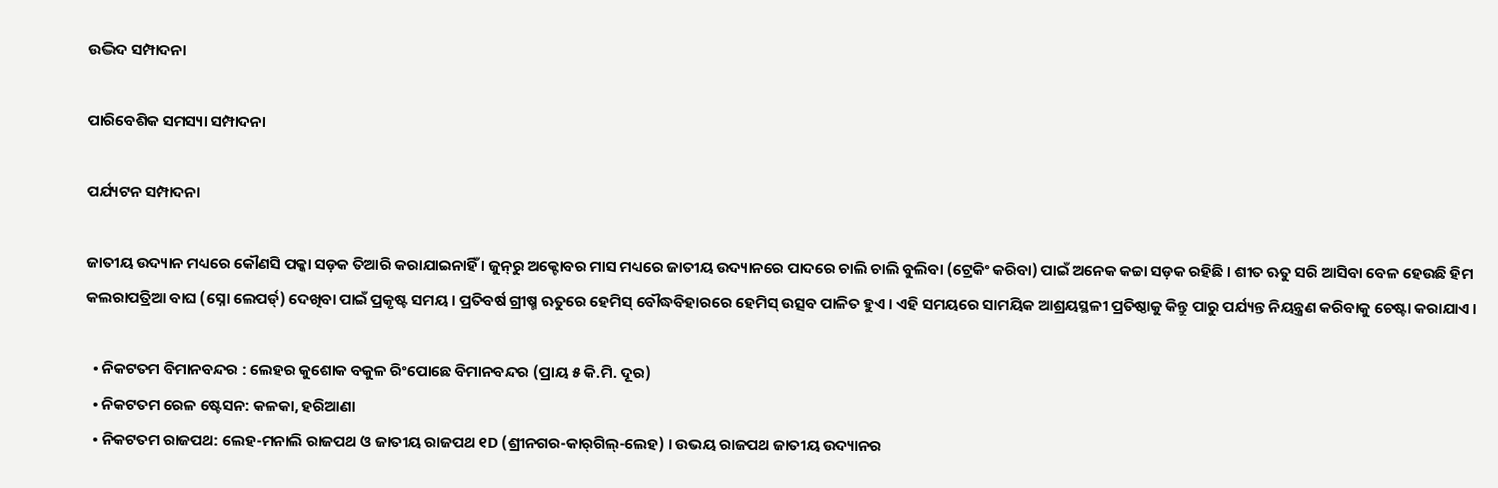ଉଦ୍ଭିଦ ସମ୍ପାଦନା

ପାରିବେଶିକ ସମସ୍ୟା ସମ୍ପାଦନା

ପର୍ଯ୍ୟଟନ ସମ୍ପାଦନା

ଜାତୀୟ ଉଦ୍ୟାନ ମଧ୍ୟରେ କୌଣସି ପକ୍କା ସଡ଼କ ତିଆରି କରାଯାଇନାହିଁ । ଜୁନ୍‍ରୁ ଅକ୍ଟୋବର ମାସ ମଧ୍ୟରେ ଜାତୀୟ ଉଦ୍ୟାନରେ ପାଦରେ ଚାଲି ଚାଲି ବୁଲିବା (ଟ୍ରେକିଂ କରିବା) ପାଇଁ ଅନେକ କଚ୍ଚା ସଡ଼କ ରହିଛି । ଶୀତ ଋତୁ ସରି ଆସିବା ବେଳ ହେଉଛି ହିମ କଲରାପତ୍ରିଆ ବାଘ (ସ୍ନୋ ଲେପର୍ଡ୍) ଦେଖିବା ପାଇଁ ପ୍ରକୃଷ୍ଟ ସମୟ । ପ୍ରତିବର୍ଷ ଗ୍ରୀଷ୍ମ ଋତୁରେ ହେମିସ୍ ବୌଦ୍ଧବିହାରରେ ହେମିସ୍ ଉତ୍ସବ ପାଳିତ ହୁଏ । ଏହି ସମୟରେ ସାମୟିକ ଆଶ୍ରୟସ୍ଥଳୀ ପ୍ରତିଷ୍ଠାକୁ କିନ୍ତୁ ପାରୁ ପର୍ଯ୍ୟନ୍ତ ନିୟନ୍ତ୍ରଣ କରିବାକୁ ଚେଷ୍ଟା କରାଯାଏ ।

  • ନିକଟତମ ବିମାନବନ୍ଦର : ଲେହର କୁଶୋକ ବକୁଳ ରିଂପୋଛେ ବିମାନବନ୍ଦର (ପ୍ରାୟ ୫ କି.ମି. ଦୂର)
  • ନିକଟତମ ରେଳ ଷ୍ଟେସନ: କଳକା, ହରିଆଣା
  • ନିକଟତମ ରାଜପଥ: ଲେହ-ମନାଲି ରାଜପଥ ଓ ଜାତୀୟ ରାଜପଥ ୧D (ଶ୍ରୀନଗର-କାର୍‍ଗିଲ୍-ଲେହ) । ଉଭୟ ରାଜପଥ ଜାତୀୟ ଉଦ୍ୟାନର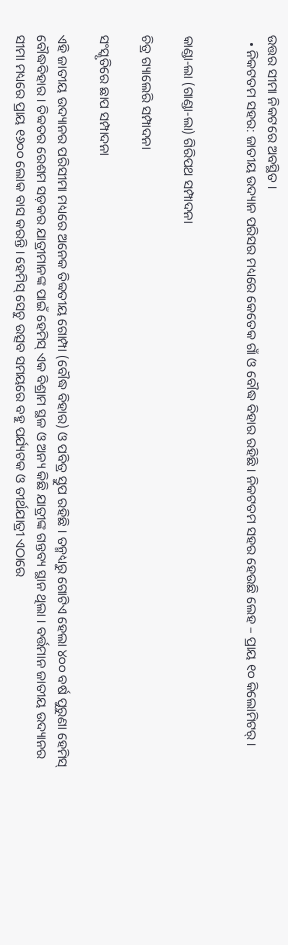ଉତ୍ତର ସୀମା ନିକଟରେ ଅବସ୍ଥିତ ।
  • ନିକଟତମ ସହର: ଜାତୀୟ ଉଦ୍ୟାନ ପରିସର ମଧ୍ୟରେ କେତେକ ଗାଁ ଓ ବୌଦ୍ଧ ବିହାର ରହିଛି । ନିକଟତମ ସହର ହେଉଛି ଲେହ – ପ୍ରାୟ ୧୦ କିଲୋମିଟର୍ ।


କାଣ୍ଡା-ଲା (ଗାଣ୍ଡା-ଲା) ଗିରିପଥ ସମ୍ପାଦନା

ଚିତ୍ର ଗ୍ୟାଲେରି ସମ୍ପାଦନା

ସଂସ୍କୃତିରେ ଛାପ ସମ୍ପାଦନା

ଏହି ଜାତୀୟ ଉଦ୍ୟାନର ପରିସୀମା ମଧ୍ୟରେ ଅନେକ ତିବ୍ୱତୀୟ ଗୋମ୍ପା (ବୌଦ୍ଧ ବିହାର) ଓ ପବିତ୍ର ସ୍ତୁପ ରହିଛି । ତନ୍ମଧ୍ୟରୁ ଗୋଟିଏ ହେଲା ୪୦୦ ବର୍ଷ ପୁରୁଣା ହେମିସ୍ ବୌଦ୍ଧବିହାର । ତିବ୍ୱତର ରେଶମ ସଡ଼କର ଯାତ୍ରୀମାନଙ୍କ ପାଇଁ ହେମିସ୍ ଏକ ବିଶ୍ରାମ ସ୍ଥଳ ଓ ଅନ୍ୟ କିଛି ଯାତ୍ରୀଙ୍କ ଗନ୍ତବ୍ୟ ସ୍ଥାନ ଥିଲା । ବର୍ତ୍ତମାନ ଜାତୀୟ ଉଦ୍ୟାନର ସୀମା ମଧ୍ୟରେ ପ୍ରାୟ ୧୬୦୦ ଲୋକ ବାସ କରନ୍ତି । ହେମିସ୍ ସେଚୁ ଉତ୍ସବ ସମୟରେ ବହୁ ପର୍ଯ୍ୟଟକ ଓ ତୀର୍ଥଯାତ୍ରୀ ଏଠାରେ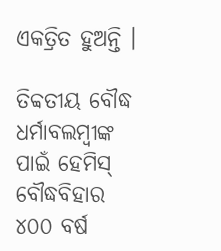ଏକତ୍ରିତ ହୁଅନ୍ତି ।

ତିବ୍ୱତୀୟ ବୌଦ୍ଧ ଧର୍ମାବଲମ୍ବୀଙ୍କ ପାଇଁ ହେମିସ୍ ବୌଦ୍ଧବିହାର ୪୦୦ ବର୍ଷ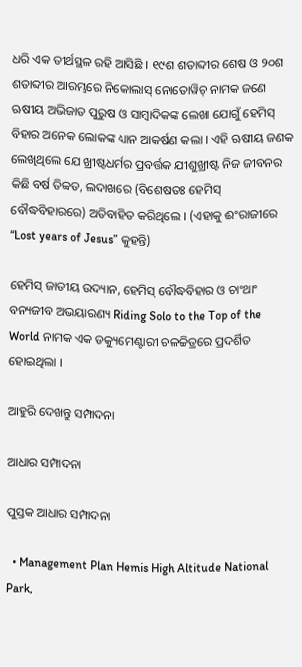ଧରି ଏକ ତୀର୍ଥସ୍ଥଳ ରହି ଆସିଛି । ୧୯ଶ ଶତାବ୍ଦୀର ଶେଷ ଓ ୨୦ଶ ଶତାବ୍ଦୀର ଆରମ୍ଭରେ ନିକୋଲାସ୍ ନୋତୋୱିଚ୍ ନାମକ ଜଣେ ଋଷୀୟ ଅଭିଜାତ ପୁରୁଷ ଓ ସାମ୍ବାଦିକଙ୍କ ଲେଖା ଯୋଗୁଁ ହେମିସ୍ ବିହାର ଅନେକ ଲୋକଙ୍କ ଧ୍ୟାନ ଆକର୍ଷଣ କଲା । ଏହି ଋଷୀୟ ଜଣକ ଲେଖିଥିଲେ ଯେ ଖ୍ରୀଷ୍ଟଧର୍ମର ପ୍ରବର୍ତ୍ତକ ଯୀଶୁଖ୍ରୀଷ୍ଟ ନିଜ ଜୀବନର କିଛି ବର୍ଷ ତିବ୍ୱତ, ଲଦାଖରେ (ବିଶେଷତଃ ହେମିସ୍ ବୌଦ୍ଧବିହାରରେ) ଅତିବାହିତ କରିଥିଲେ । (ଏହାକୁ ଈଂରାଜୀରେ “Lost years of Jesus” କୁହନ୍ତି)

ହେମିସ୍ ଜାତୀୟ ଉଦ୍ୟାନ, ହେମିସ୍ ବୌଦ୍ଧବିହାର ଓ ଚାଂଥାଂ ବନ୍ୟଜୀବ ଅଭୟାରଣ୍ୟ Riding Solo to the Top of the World ନାମକ ଏକ ଡକ୍ୟୁମେଣ୍ଟାରୀ ଚଳଚ୍ଚିତ୍ରରେ ପ୍ରଦର୍ଶିତ ହୋଇଥିଲା ।

ଆହୁରି ଦେଖନ୍ତୁ ସମ୍ପାଦନା

ଆଧାର ସମ୍ପାଦନା

ପୁସ୍ତକ ଆଧାର ସମ୍ପାଦନା

  • Management Plan Hemis High Altitude National Park,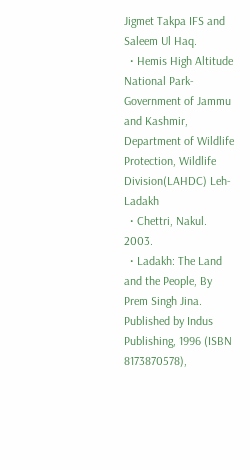Jigmet Takpa IFS and Saleem Ul Haq.
  • Hemis High Altitude National Park-Government of Jammu and Kashmir, Department of Wildlife Protection, Wildlife Division(LAHDC) Leh-Ladakh
  • Chettri, Nakul. 2003.
  • Ladakh: The Land and the People, By Prem Singh Jina. Published by Indus Publishing, 1996 (ISBN 8173870578),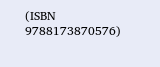(ISBN 9788173870576)